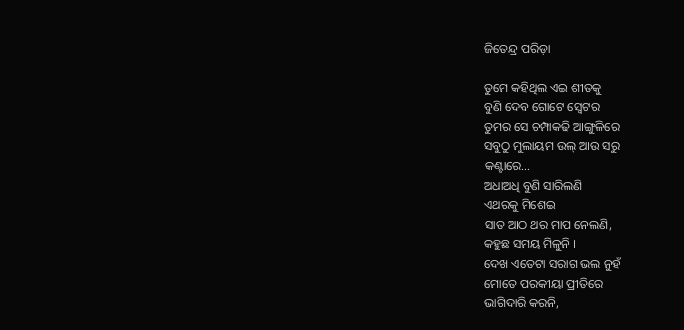ଜିତେନ୍ଦ୍ର ପରିଡ଼ା

ତୁମେ କହିଥିଲ ଏଇ ଶୀତକୁ
ବୁଣି ଦେବ ଗୋଟେ ସ୍ୱେଟର
ତୁମର ସେ ଚମ୍ପାକଢି ଆଙ୍ଗୁଳିରେ
ସବୁଠୁ ମୁଲାୟମ ଉଲ୍ ଆଉ ସରୁ
କଣ୍ଟାରେ…
ଅଧାଅଧି ବୁଣି ସାରିଲଣି
ଏଥରକୁ ମିଶେଇ
ସାତ ଆଠ ଥର ମାପ ନେଲଣି,
କହୁଛ ସମୟ ମିଳୁନି ।
ଦେଖ ଏତେଟା ସରାଗ ଭଲ ନୁହଁ
ମୋତେ ପରକୀୟା ପ୍ରୀତିରେ
ଭାଗିଦାରି କରନି,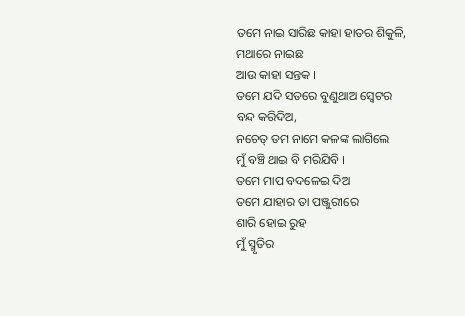ତମେ ନାଇ ସାରିଛ କାହା ହାତର ଶିକୁଳି,
ମଥାରେ ନାଇଛ
ଆଉ କାହା ସନ୍ତକ ।
ତମେ ଯଦି ସତରେ ବୁଣୁଥାଅ ସ୍ୱେଟର
ବନ୍ଦ କରିଦିଅ,
ନଚେତ୍ ତମ ନାମେ କଳଙ୍କ ଲାଗିଲେ
ମୁଁ ବଞ୍ଚି ଥାଇ ବି ମରିଯିବି ।
ତମେ ମାପ ବଦଳେଇ ଦିଅ
ତମେ ଯାହାର ତା ପଞ୍ଜୁରୀରେ
ଶାରି ହୋଇ ରୁହ
ମୁଁ ସ୍ମୃତିର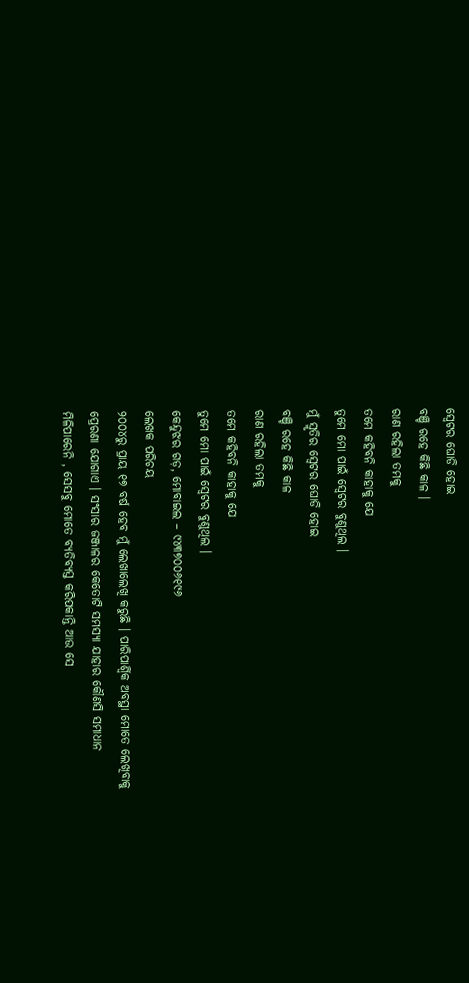ସ୍ୱେଟର ଘୋଡି ହୋଇ
ବଞ୍ଚି ରହେ କିଛି କାଳ ।
ରାଣ ରହିଲା ତମକୁ
ତମେ କହିବନି କାହାକୁ ଯେ
ତୁମେ ମୋ ପାଇଁ ସ୍ୱେଟର ବୁଣୁଥିଲ ।
ମୁଁ ସ୍ମୃତିର ସ୍ୱେଟର ଘୋଡି ହୋଇ
ବଞ୍ଚି ରହେ କିଛି କାଳ
ରାଣ ରହିଲା ତମକୁ
ତମେ କହିବନି କାହାକୁ ଯେ
ତୁମେ ମୋ ପାଇଁ ସ୍ୱେଟର ବୁଣୁଥିଲ ।
କେନ୍ଦୁଝର ଗଡ଼, ମୋବାଇଲ – ୯୪୩୭୦୦୬୧୯୬
ଲେଖକ ପରିଚୟ
୨୦୦୪ରୁ ପ୍ରାୟ ୧୭ ବର୍ଷ ହେବ ମୁଁ ଲେଖାଲେଖି କରୁଛି । ପାରିପାର୍ଶ୍ଵିକ ଅବସ୍ଥା ମୋତେ ଲେଖିବାକୁ ପ୍ରେରଣା ଯୋଗାଏ । ସଂସାର ଜଞ୍ଜାଳର କେତୋଟି ସମସ୍ୟା ଯାହାର କୌଣସି ସମାଧାନ ମିଳିପାରେନି , ସେସବୁ ମୋତେ ବ୍ୟତିବ୍ୟସ୍ତ କରିପକାନ୍ତି ଆଉ ସେ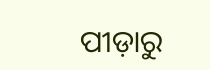ପୀଡ଼ାରୁ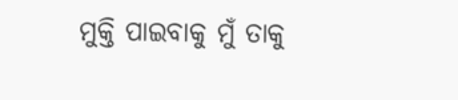ମୁକ୍ତି ପାଇବାକୁ ମୁଁ ତାକୁ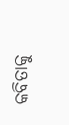କବିତାକୁ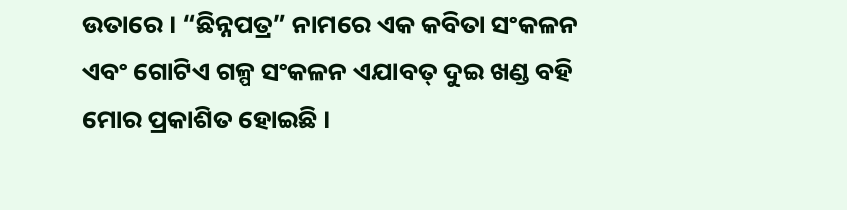ଉତାରେ । “ଛିନ୍ନପତ୍ର” ନାମରେ ଏକ କବିତା ସଂକଳନ ଏବଂ ଗୋଟିଏ ଗଳ୍ପ ସଂକଳନ ଏଯାବତ୍ ଦୁଇ ଖଣ୍ଡ ବହି ମୋର ପ୍ରକାଶିତ ହୋଇଛି ।